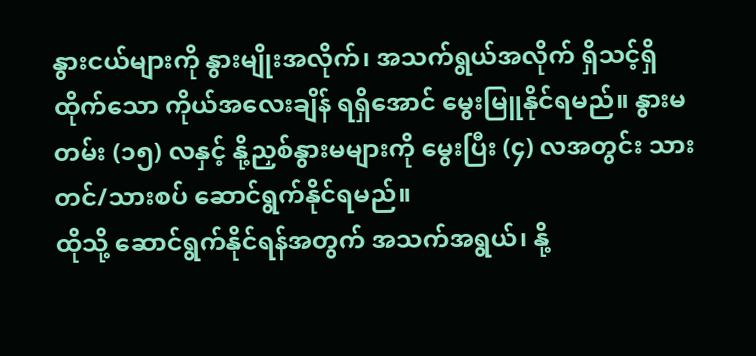နွားငယ်များကို နွားမျိုးအလိုက်၊ အသက်ရွယ်အလိုက် ရှိသင့်ရှိထိုက်သော ကိုယ်အလေးချိန် ရရှိအောင် မွေးမြူနိုင်ရမည်။ နွားမတမ်း (၁၅) လနှင့် နို့ညှစ်နွားမများကို မွေးပြီး (၄) လအတွင်း သားတင်/သားစပ် ဆောင်ရွက်နိုင်ရမည်။
ထိုသို့ ဆောင်ရွက်နိုင်ရန်အတွက် အသက်အရွယ်၊ နို့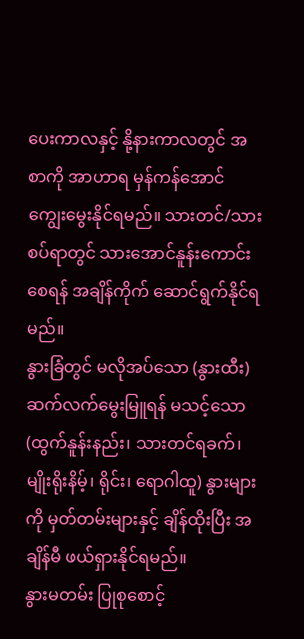ပေးကာလနှင့် နို့နားကာလတွင် အစာကို အာဟာရ မှန်ကန်အောင် ကျွေးမွေးနိုင်ရမည်။ သားတင်/သားစပ်ရာတွင် သားအောင်နူန်းကောင်းစေရန် အချိန်ကိုက် ဆောင်ရွက်နိုင်ရမည်။
နွားခြံတွင် မလိုအပ်သော (နွားထီး) ဆက်လက်မွေးမြူရန် မသင့်သော (ထွက်နူန်းနည်း၊ သားတင်ရခက်၊ မျိုးရိုးနိမ့်၊ ရိုင်း၊ ရောဂါထူ) နွားများကို မှတ်တမ်းများနှင့် ချိန်ထိုးပြီး အချိန်မီ ဖယ်ရှားနိုင်ရမည်။
နွားမတမ်း ပြုစုစောင့်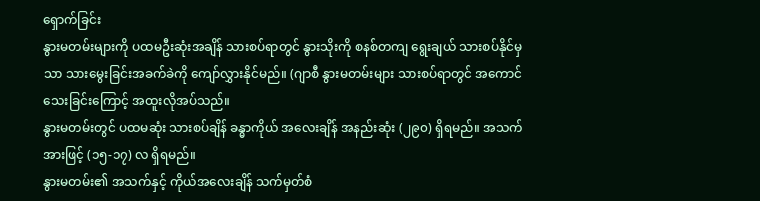ရှောက်ခြင်း
နွားမတမ်းများကို ပထမဦးဆုံးအချိန် သားစပ်ရာတွင် နွားသိုးကို စနစ်တကျ ရွေးချယ် သားစပ်နိုင်မှသာ သားမွေးခြင်းအခက်ခဲကို ကျော်လွှားနိုင်မည်။ (ဂျာစီ နွားမတမ်းများ သားစပ်ရာတွင် အကောင်သေးခြင်းကြောင့် အထူးလိုအပ်သည်။
နွားမတမ်းတွင် ပထမဆုံး သားစပ်ချိန် ခန္ဓာကိုယ် အလေးချိန် အနည်းဆုံး (၂၉၀) ရှိရမည်။ အသက်အားဖြင့် (၁၅-၁၇) လ ရှိရမည်။
နွားမတမ်း၏ အသက်နှင့် ကိုယ်အလေးချိန် သက်မှတ်စံ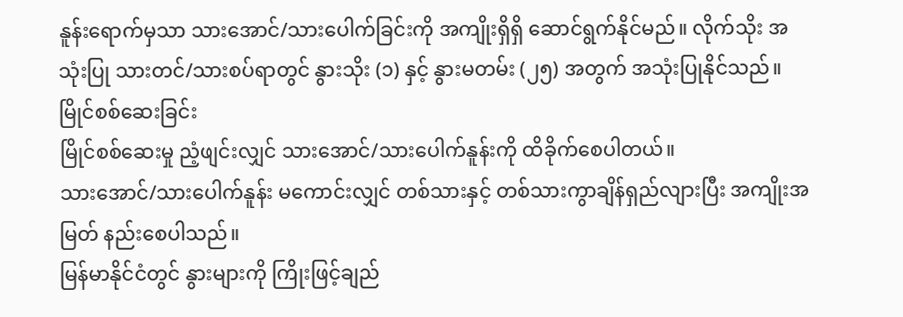နူန်းရောက်မှသာ သားအောင်/သားပေါက်ခြင်းကို အကျိုးရှိရှိ ဆောင်ရွက်နိုင်မည်။ လိုက်သိုး အသုံးပြု သားတင်/သားစပ်ရာတွင် နွားသိုး (၁) နှင့် နွားမတမ်း (၂၅) အတွက် အသုံးပြုနိုင်သည်။
မြိုင်စစ်ဆေးခြင်း
မြိုင်စစ်ဆေးမှု ညံ့ဖျင်းလျှင် သားအောင်/သားပေါက်နူန်းကို ထိခိုက်စေပါတယ်။
သားအောင်/သားပေါက်နူန်း မကောင်းလျှင် တစ်သားနှင့် တစ်သားကွာချိန်ရှည်လျားပြီး အကျိုးအမြတ် နည်းစေပါသည်။
မြန်မာနိုင်ငံတွင် နွားများကို ကြိုးဖြင့်ချည်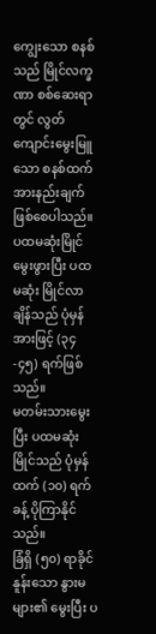ကျွေးသော စနစ်သည် မြိုင်လက္ခဏာ စစ်ဆေးရာတွင် လွတ်ကျောင်းမွေးမြူသော စနစ်ထက် အားနည်းချက်ဖြစ်စေပါသည်။
ပထမဆုံးမြိုင်
မွေးဖွားပြီး ပထမဆုံး မြိုင်လာချိန်သည် ပုံမှန်အားဖြင့် (၃၄-၄၅) ရက်ဖြစ်သည်။
မတမ်းသားမွေးပြီး ပထမဆုံးမြိုင်သည် ပုံမှန်ထက် (၁၀) ရက်ခန့် ပိုကြာနိုင်သည်။
ခြံရှိ (၅၀) ရာခိုင်နူန်းသော နွားမများ၏ မွေးပြီး ပ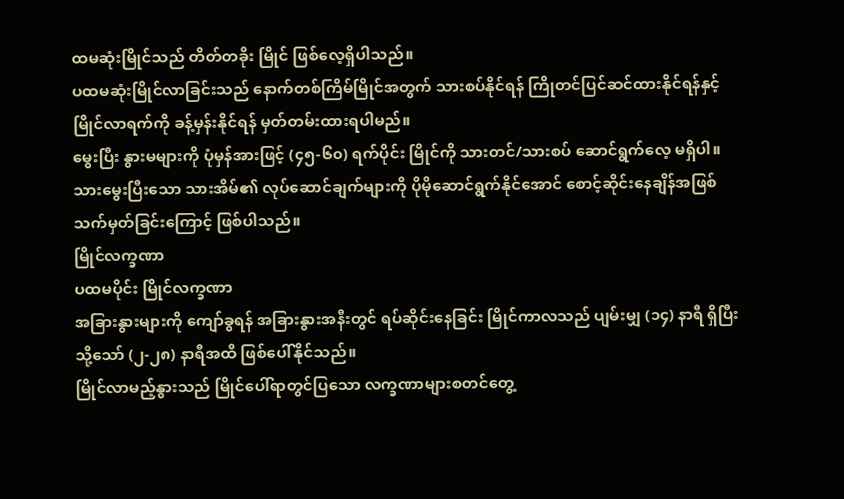ထမဆုံးမြိုင်သည် တိတ်တခိုး မြိုင် ဖြစ်လေ့ရှိပါသည်။
ပထမဆုံးမြိုင်လာခြင်းသည် နောက်တစ်ကြိမ်မြိုင်အတွက် သားစပ်နိုင်ရန် ကြိုတင်ပြင်ဆင်ထားနိုင်ရန်နှင့် မြိုင်လာရက်ကို ခန့်မှန်းနိုင်ရန် မှတ်တမ်းထားရပါမည်။
မွေးပြီး နွားမများကို ပုံမှန်အားဖြင့် (၄၅-၆၀) ရက်ပိုင်း မြိုင်ကို သားတင်/သားစပ် ဆောင်ရွက်လေ့ မရှိပါ။ သားမွေးပြီးသော သားအိမ်၏ လုပ်ဆောင်ချက်များကို ပိုမိုဆောင်ရွက်နိုင်အောင် စောင့်ဆိုင်းနေချိန်အဖြစ် သက်မှတ်ခြင်းကြောင့် ဖြစ်ပါသည်။
မြိုင်လက္ခဏာ
ပထမပိုင်း မြိုင်လက္ခဏာ
အခြားနွားများကို ကျော်ခွရန် အခြားနွားအနီးတွင် ရပ်ဆိုင်းနေခြင်း မြိုင်ကာလသည် ပျမ်းမျှ (၁၄) နာရီ ရှိပြီး သို့သော် (၂-၂၈) နာရီအထိ ဖြစ်ပေါ်နိုင်သည်။
မြိုင်လာမည့်နွားသည် မြိုင်ပေါ်ရာတွင်ပြသော လက္ခဏာများစတင်တွေ့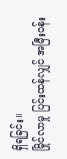ရှိရခြင်း။
မြိုင်လာမှု ပြင်းထန်လျှင် အမြီးဝန်း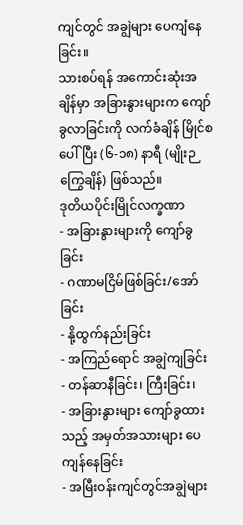ကျင်တွင် အချွဲများ ပေကျံနေခြင်း။
သားစပ်ရန် အကောင်းဆုံးအချိန်မှာ အခြားနွားများက ကျော်ခွလာခြင်းကို လက်ခံချိန် မြိုင်စပေါ်ပြီး (၆-၁၈) နာရီ (မျိုးဉကြွေချိန်) ဖြစ်သည်။
ဒုတိယပိုင်းမြိုင်လက္ခဏာ
- အခြားနွားများကို ကျော်ခွခြင်း
- ဂဏာမငြိမ်ဖြစ်ခြင်း/အော်ခြင်း
- နို့ထွက်နည်းခြင်း
- အကြည်ရောင် အချွဲကျခြင်း
- တန်ဆာနီခြင်း၊ ကြီးခြင်း၊
- အခြားနွားများ ကျော်ခွထားသည့် အမှတ်အသားများ ပေကျန်နေခြင်း
- အမြီးဝန်းကျင်တွင်အချွဲများ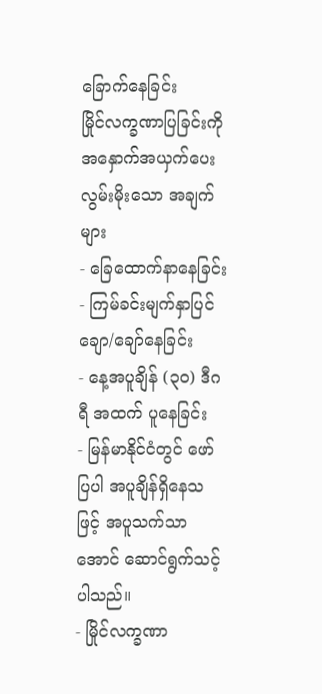ခြောက်နေခြင်း
မြိုင်လက္ခဏာပြခြင်းကို အနှောက်အယှက်ပေး လွမ်းမိုးသော အချက်များ
- ခြေထောက်နာနေခြင်း
- ကြမ်ခင်းမျက်နှာပြင် ချော/ချော်နေခြင်း
- နေ့အပူချိန် (၃၀) ဒီဂရီ အထက် ပူနေခြင်း
- မြန်မာနိုင်ငံတွင် ဖော်ပြပါ အပူချိန်ရှိနေသဖြင့် အပူသက်သာအောင် ဆောင်ရွက်သင့်ပါသည်။
- မြိုင်လက္ခဏာ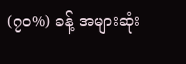(၇၀%) ခန့် အများဆုံး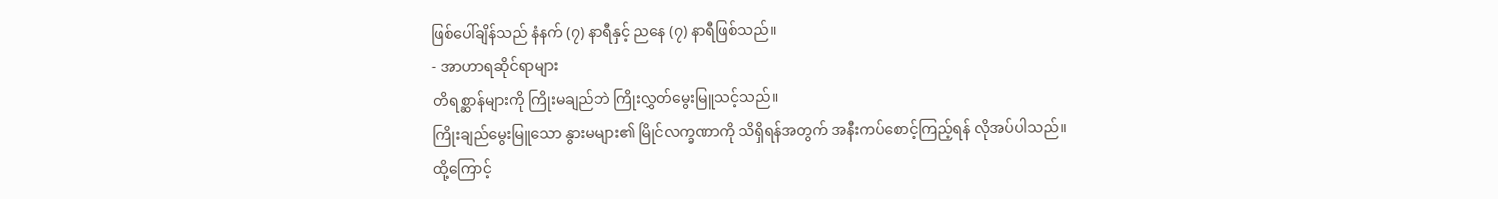ဖြစ်ပေါ်ချိန်သည် နံနက် (၇) နာရီနှင့် ညနေ (၇) နာရီဖြစ်သည်။
- အာဟာရဆိုင်ရာများ
တိရစ္ဆာန်များကို ကြိုးမချည်ဘဲ ကြိုးလွှတ်မွေးမြူသင့်သည်။
ကြိုးချည်မွေးမြူသော နွားမများ၏ မြိုင်လက္ခဏာကို သိရှိရန်အတွက် အနီးကပ်စောင့်ကြည့်ရန် လိုအပ်ပါသည်။
ထို့ကြောင့်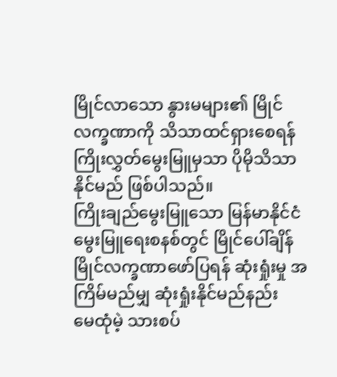မြိုင်လာသော နွားမများ၏ မြိုင်လက္ခဏာကို သိသာထင်ရှားစေရန် ကြိုးလွှတ်မွေးမြူမှသာ ပိုမိုသိသာနိုင်မည် ဖြစ်ပါသည်။
ကြိုးချည်မွေးမြူသော မြန်မာနိုင်ငံမွေးမြူရေးစနစ်တွင် မြိုင်ပေါ်ချိန် မြိုင်လက္ခဏာဖော်ပြရန် ဆုံးရှုံးမှု အကြိမ်မည်မျှ ဆုံးရှုံးနိုင်မည်နည်း
မေထုံမဲ့ သားစပ်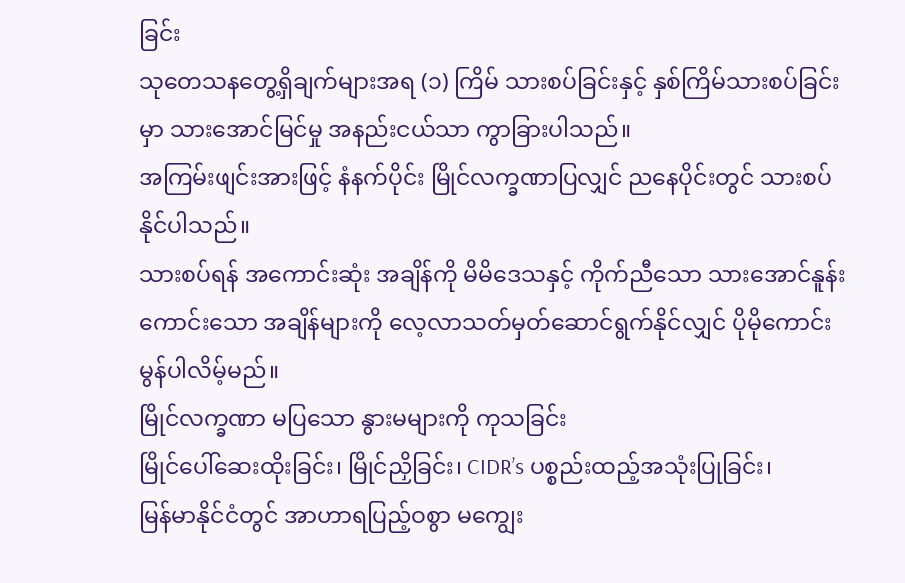ခြင်း
သုတေသနတွေ့ရှိချက်များအရ (၁) ကြိမ် သားစပ်ခြင်းနှင့် နှစ်ကြိမ်သားစပ်ခြင်းမှာ သားအောင်မြင်မှု အနည်းငယ်သာ ကွာခြားပါသည်။
အကြမ်းဖျင်းအားဖြင့် နံနက်ပိုင်း မြိုင်လက္ခဏာပြလျှင် ညနေပိုင်းတွင် သားစပ်နိုင်ပါသည်။
သားစပ်ရန် အကောင်းဆုံး အချိန်ကို မိမိဒေသနှင့် ကိုက်ညီသော သားအောင်နူန်းကောင်းသော အချိန်များကို လေ့လာသတ်မှတ်ဆောင်ရွက်နိုင်လျှင် ပိုမိုကောင်းမွန်ပါလိမ့်မည်။
မြိုင်လက္ခဏာ မပြသော နွားမများကို ကုသခြင်း
မြိုင်ပေါ်ဆေးထိုးခြင်း၊ မြိုင်ညှိခြင်း၊ CIDR’s ပစ္စည်းထည့်အသုံးပြုခြင်း၊
မြန်မာနိုင်ငံတွင် အာဟာရပြည့်ဝစွာ မကျွေး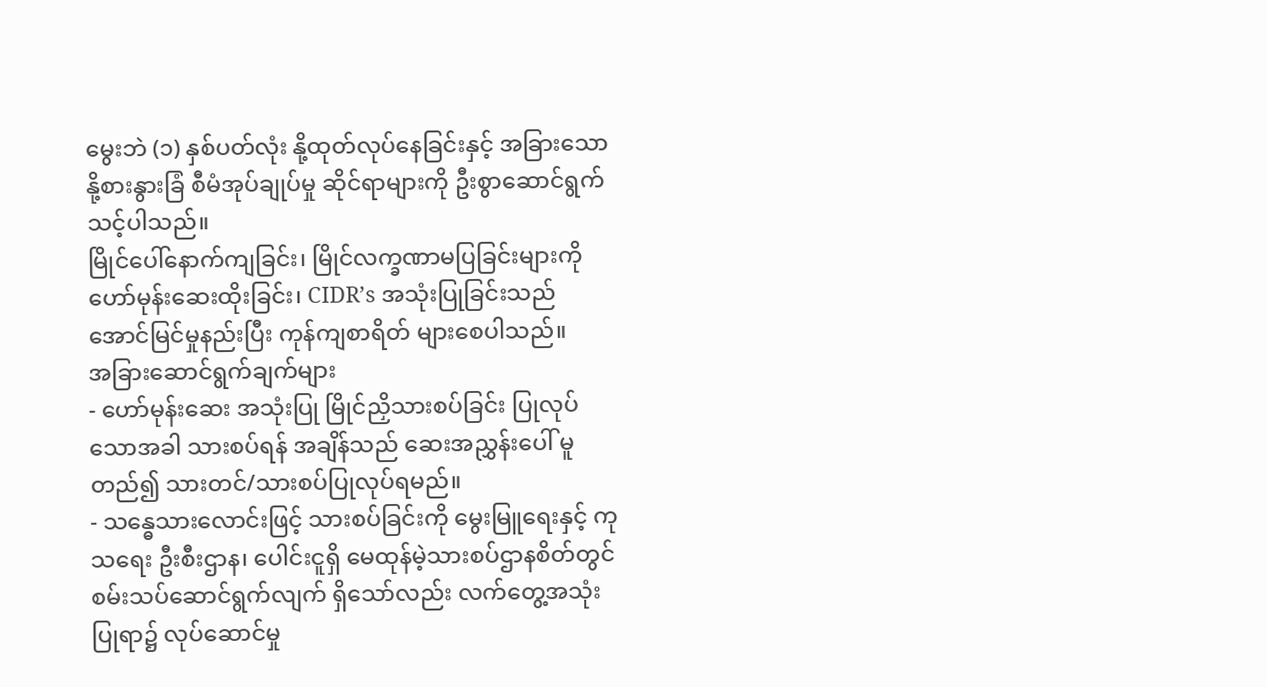မွေးဘဲ (၁) နှစ်ပတ်လုံး နို့ထုတ်လုပ်နေခြင်းနှင့် အခြားသော နို့စားနွားခြံ စီမံအုပ်ချုပ်မှု ဆိုင်ရာများကို ဦးစွာဆောင်ရွက်သင့်ပါသည်။
မြိုင်ပေါ်နောက်ကျခြင်း၊ မြိုင်လက္ခဏာမပြခြင်းများကို ဟော်မုန်းဆေးထိုးခြင်း၊ CIDR’s အသုံးပြုခြင်းသည် အောင်မြင်မှုနည်းပြီး ကုန်ကျစာရိတ် များစေပါသည်။
အခြားဆောင်ရွက်ချက်များ
- ဟော်မုန်းဆေး အသုံးပြု မြိုင်ညှိသားစပ်ခြင်း ပြုလုပ်သောအခါ သားစပ်ရန် အချိန်သည် ဆေးအညွှန်းပေါ် မူတည်၍ သားတင်/သားစပ်ပြုလုပ်ရမည်။
- သန္ဓေသားလောင်းဖြင့် သားစပ်ခြင်းကို မွေးမြူရေးနှင့် ကုသရေး ဦးစီးဌာန၊ ပေါင်းငူရှိ မေထုန်မဲ့သားစပ်ဌာနစိတ်တွင် စမ်းသပ်ဆောင်ရွက်လျက် ရှိသော်လည်း လက်တွေ့အသုံးပြုရာ၌ လုပ်ဆောင်မှု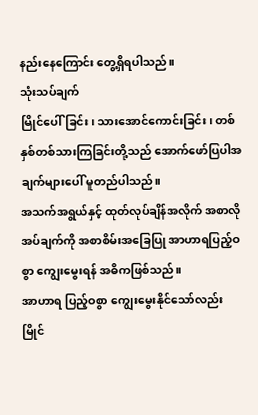နည်းနေကြောင်း တွေ့ရှိရပါသည်။
သုံးသပ်ချက်
မြိုင်ပေါ်ခြင်း၊ သားအောင်ကောင်းခြင်း၊ တစ်နှစ်တစ်သားကြခြင်းတို့သည် အောက်ဖော်ပြပါအချက်များပေါ် မူတည်ပါသည်။
အသက်အရွယ်နှင့် ထုတ်လုပ်ချိန်အလိုက် အစာလိုအပ်ချက်ကို အစာစိမ်းအခြေပြု အာဟာရပြည့်ဝစွာ ကျွေးမွေးရန် အဓိကဖြစ်သည်။
အာဟာရ ပြည့်ဝစွာ ကျွေးမွေးနိုင်သော်လည်း မြိုင်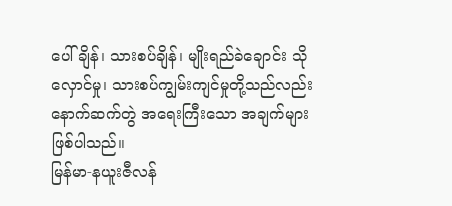ပေါ်ချိန်၊ သားစပ်ချိန်၊ မျိုးရည်ခဲချောင်း သိုလှောင်မှု၊ သားစပ်ကျွမ်းကျင်မှုတို့သည်လည်း နောက်ဆက်တွဲ အရေးကြီးသော အချက်များဖြစ်ပါသည်။
မြန်မာ-နယူးဇီလန်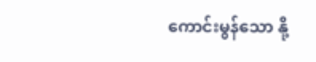ကောင်းမွန်သော နို့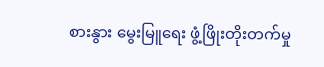စားနွား မွေးမြူရေး ဖွံ့ဖြိုးတိုးတက်မှု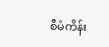စီမံကိန်း